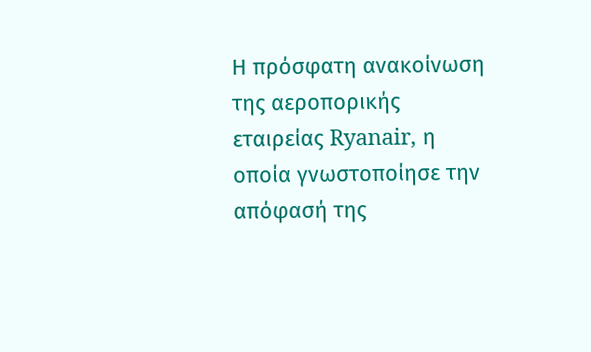Η πρόσφατη ανακοίνωση της αεροπορικής εταιρείας Ryanair, η οποία γνωστοποίησε την απόφασή της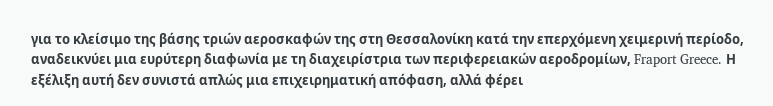για το κλείσιμο της βάσης τριών αεροσκαφών της στη Θεσσαλονίκη κατά την επερχόμενη χειμερινή περίοδο, αναδεικνύει μια ευρύτερη διαφωνία με τη διαχειρίστρια των περιφερειακών αεροδρομίων, Fraport Greece. Η εξέλιξη αυτή δεν συνιστά απλώς μια επιχειρηματική απόφαση, αλλά φέρει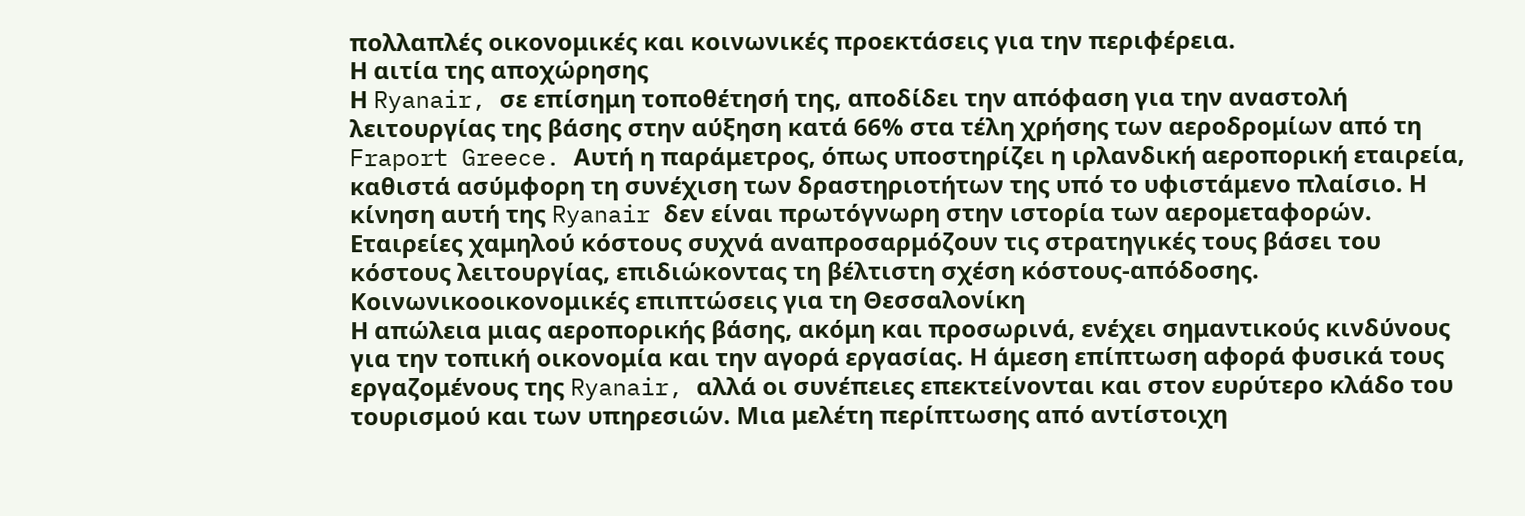πολλαπλές οικονομικές και κοινωνικές προεκτάσεις για την περιφέρεια.
Η αιτία της αποχώρησης
Η Ryanair, σε επίσημη τοποθέτησή της, αποδίδει την απόφαση για την αναστολή λειτουργίας της βάσης στην αύξηση κατά 66% στα τέλη χρήσης των αεροδρομίων από τη Fraport Greece. Αυτή η παράμετρος, όπως υποστηρίζει η ιρλανδική αεροπορική εταιρεία, καθιστά ασύμφορη τη συνέχιση των δραστηριοτήτων της υπό το υφιστάμενο πλαίσιο. Η κίνηση αυτή της Ryanair δεν είναι πρωτόγνωρη στην ιστορία των αερομεταφορών. Εταιρείες χαμηλού κόστους συχνά αναπροσαρμόζουν τις στρατηγικές τους βάσει του κόστους λειτουργίας, επιδιώκοντας τη βέλτιστη σχέση κόστους-απόδοσης.
Κοινωνικοοικονομικές επιπτώσεις για τη Θεσσαλονίκη
Η απώλεια μιας αεροπορικής βάσης, ακόμη και προσωρινά, ενέχει σημαντικούς κινδύνους για την τοπική οικονομία και την αγορά εργασίας. Η άμεση επίπτωση αφορά φυσικά τους εργαζομένους της Ryanair, αλλά οι συνέπειες επεκτείνονται και στον ευρύτερο κλάδο του τουρισμού και των υπηρεσιών. Μια μελέτη περίπτωσης από αντίστοιχη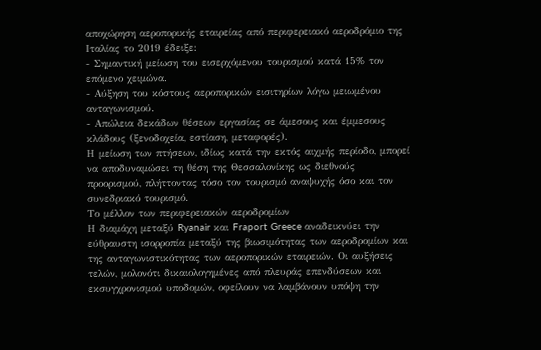αποχώρηση αεροπορικής εταιρείας από περιφερειακό αεροδρόμιο της Ιταλίας το 2019 έδειξε:
- Σημαντική μείωση του εισερχόμενου τουρισμού κατά 15% τον επόμενο χειμώνα.
- Αύξηση του κόστους αεροπορικών εισιτηρίων λόγω μειωμένου ανταγωνισμού.
- Απώλεια δεκάδων θέσεων εργασίας σε άμεσους και έμμεσους κλάδους (ξενοδοχεία, εστίαση, μεταφορές).
Η μείωση των πτήσεων, ιδίως κατά την εκτός αιχμής περίοδο, μπορεί να αποδυναμώσει τη θέση της Θεσσαλονίκης ως διεθνούς προορισμού, πλήττοντας τόσο τον τουρισμό αναψυχής όσο και τον συνεδριακό τουρισμό.
Το μέλλον των περιφερειακών αεροδρομίων
Η διαμάχη μεταξύ Ryanair και Fraport Greece αναδεικνύει την εύθραυστη ισορροπία μεταξύ της βιωσιμότητας των αεροδρομίων και της ανταγωνιστικότητας των αεροπορικών εταιρειών. Οι αυξήσεις τελών, μολονότι δικαιολογημένες από πλευράς επενδύσεων και εκσυγχρονισμού υποδομών, οφείλουν να λαμβάνουν υπόψη την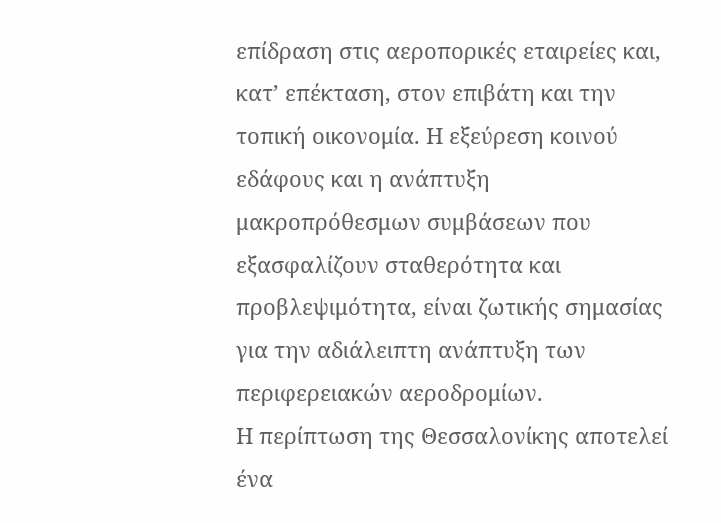επίδραση στις αεροπορικές εταιρείες και, κατ’ επέκταση, στον επιβάτη και την τοπική οικονομία. Η εξεύρεση κοινού εδάφους και η ανάπτυξη μακροπρόθεσμων συμβάσεων που εξασφαλίζουν σταθερότητα και προβλεψιμότητα, είναι ζωτικής σημασίας για την αδιάλειπτη ανάπτυξη των περιφερειακών αεροδρομίων.
Η περίπτωση της Θεσσαλονίκης αποτελεί ένα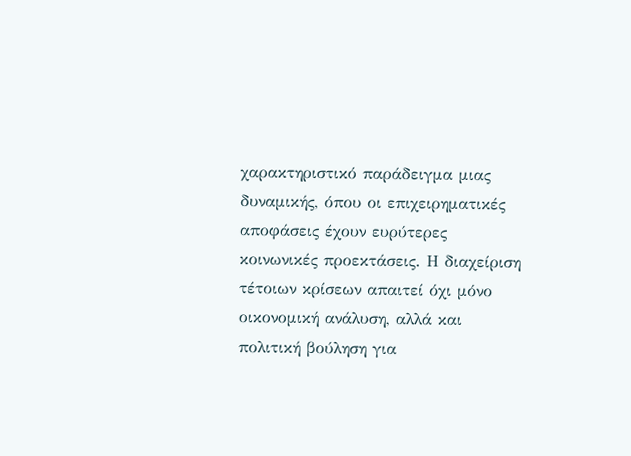χαρακτηριστικό παράδειγμα μιας δυναμικής, όπου οι επιχειρηματικές αποφάσεις έχουν ευρύτερες κοινωνικές προεκτάσεις. Η διαχείριση τέτοιων κρίσεων απαιτεί όχι μόνο οικονομική ανάλυση, αλλά και πολιτική βούληση για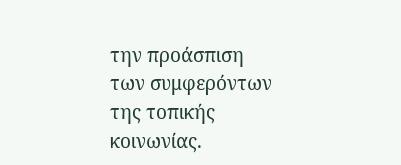την προάσπιση των συμφερόντων της τοπικής κοινωνίας.